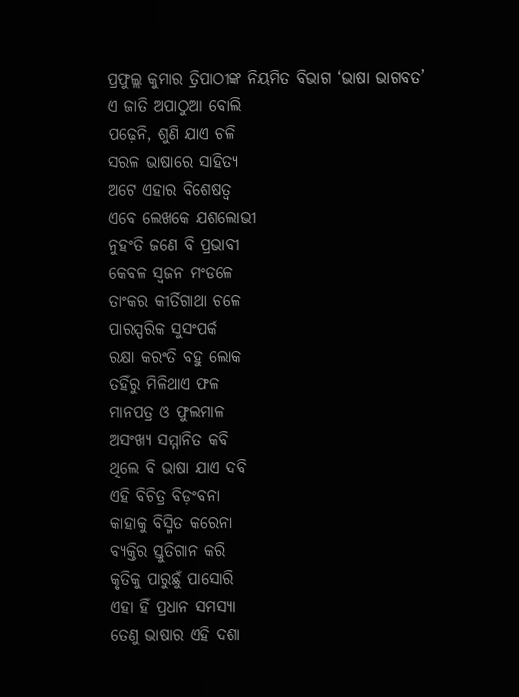ପ୍ରଫୁଲ୍ଲ କୁମାର ତ୍ରିପାଠୀଙ୍କ ନିୟମିତ ବିଭାଗ ‘ଭାଷା ଭାଗବତ’
ଏ ଜାତି ଅପାଠୁଆ ବୋଲି
ପଢ଼େନି, ଶୁଣି ଯାଏ ଚଳି
ସରଳ ଭାଷାରେ ସାହିତ୍ୟ
ଅଟେ ଏହାର ବିଶେଷତ୍ବ
ଏବେ ଲେଖକେ ଯଶଲୋଭୀ
ନୁହଂତି ଜଣେ ବି ପ୍ରଭାବୀ
କେବଳ ସ୍ବଜନ ମଂଡଳେ
ତାଂକର କୀର୍ତିଗାଥା ଚଳେ
ପାରସ୍ପରିକ ସୁସଂପର୍କ
ରକ୍ଷା କରଂତି ବହୁ ଲୋକ
ତହିଁରୁ ମିଳିଥାଏ ଫଳ
ମାନପତ୍ର ଓ ଫୁଲମାଳ
ଅସଂଖ୍ୟ ସମ୍ମାନିତ କବି
ଥିଲେ ବି ଭାଷା ଯାଏ ଦବି
ଏହି ବିଚିତ୍ର ବିଡ଼ଂବନା
କାହାକୁ ବିସ୍ମିତ କରେନା
ବ୍ୟକ୍ତିର ସ୍ତୁତିଗାନ କରି
କୃତିକୁ ପାରୁଛୁଁ ପାସୋରି
ଏହା ହିଁ ପ୍ରଧାନ ସମସ୍ୟା
ତେଣୁ ଭାଷାର ଏହି ଦଶା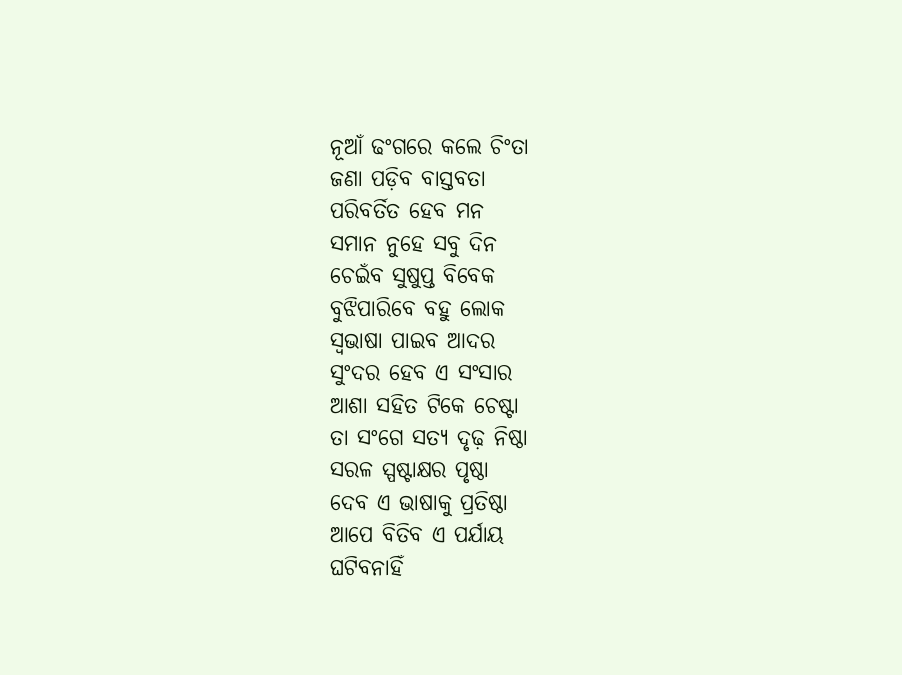ନୂଆଁ ଢଂଗରେ କଲେ ଚିଂତା
ଜଣା ପଡ଼ିବ ବାସ୍ତବତା
ପରିବର୍ତିତ ହେବ ମନ
ସମାନ ନୁହେ ସବୁ ଦିନ
ଚେଇଁବ ସୁଷୁପ୍ତ ବିବେକ
ବୁଝିପାରିବେ ବହୁ ଲୋକ
ସ୍ବଭାଷା ପାଇବ ଆଦର
ସୁଂଦର ହେବ ଏ ସଂସାର
ଆଶା ସହିତ ଟିକେ ଚେଷ୍ଟା
ତା ସଂଗେ ସତ୍ୟ ଦୃଢ଼ ନିଷ୍ଠା
ସରଳ ସ୍ପଷ୍ଟାକ୍ଷର ପୃଷ୍ଠା
ଦେବ ଏ ଭାଷାକୁ ପ୍ରତିଷ୍ଠା
ଆପେ ବିତିବ ଏ ପର୍ଯାୟ
ଘଟିବନାହିଁ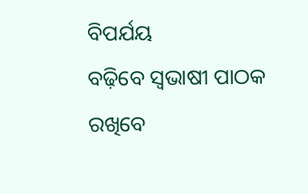ବିପର୍ଯୟ
ବଢ଼ିବେ ସ୍ବଭାଷୀ ପାଠକ
ରଖିବେ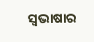ସ୍ବଭାଷାର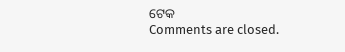ଟେକ
Comments are closed.